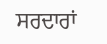ਸਰਦਾਰਾਂ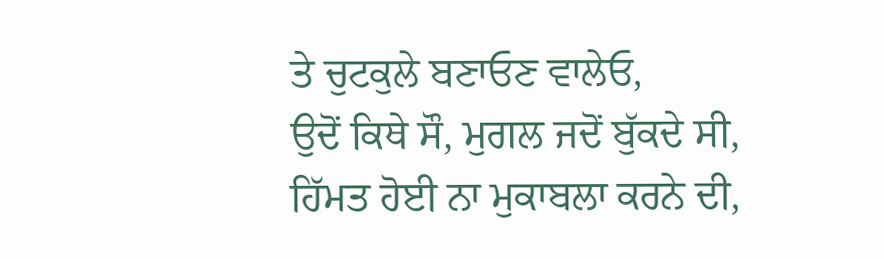ਤੇ ਚੁਟਕੁਲੇ ਬਣਾਓਣ ਵਾਲੇਓ,
ਉਦੋਂ ਕਿਥੇ ਸੌ, ਮੁਗਲ ਜਦੋਂ ਬੁੱਕਦੇ ਸੀ,
ਹਿੱਮਤ ਹੋਈ ਨਾ ਮੁਕਾਬਲਾ ਕਰਨੇ ਦੀ,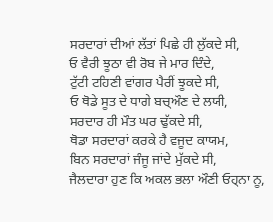ਸਰਦਾਰਾਂ ਦੀਆਂ ਲੱਤਾਂ ਪਿਛੇ ਹੀ ਲੁੱਕਦੇ ਸੀ,
ਓ ਵੈਰੀ ਝੂਠਾ ਵੀ ਰੋਬ ਜੇ ਮਾਰ ਦਿੰਦੇ,
ਟੁੱਟੀ ਟਹਿਣੀ ਵਾਂਗਰ ਪੈਰੀਂ ਝੂਕਦੇ ਸੀ,
ਓ ਥੋਡੇ ਸੂਤ ਦੇ ਧਾਗੇ ਬਚ੍ਔਣ ਦੇ ਲਯੀ,
ਸਰਦਾਰ ਹੀ ਮੌਤ ਘਰ ਢੁੱਕਦੇ ਸੀ,
ਥੋਡਾ ਸਰਦਾਰਾਂ ਕਰਕੇ ਹੈ ਵਜੂਦ ਕਾਯਮ,
ਬਿਨ ਸਰਦਾਰਾਂ ਜੰਜੂ ਜਾਂਦੇ ਮੁੱਕਦੇ ਸੀ,
ਜੈਲਦਾਰਾ ਹੁਣ ਕਿ ਅਕਲ ਭਲਾ ਔਣੀ ਓਹ੍ਨਾ ਨੂ,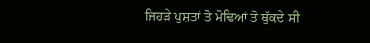ਜਿਹੜੇ ਪੁਸ਼ਤਾਂ ਤੋ ਮੋਢਿਆਂ ਤੋ ਥੁੱਕਦੇ ਸੀ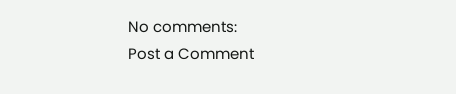No comments:
Post a Comment